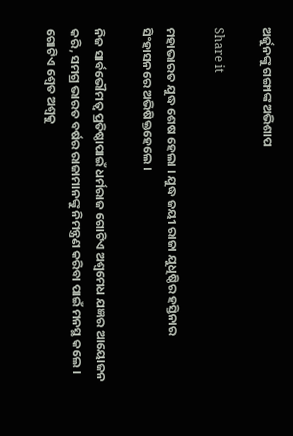ଅର୍ଜୁନଙ୍କୁ ଗଙ୍ଗାଙ୍କ ଅଭିଶାପ

Share it

ମହାଭାରତ ଯୁଦ୍ଧ ଶେଷ ହେଲା । ଯୁଦ୍ଧ ଜୟୀ ରାଜା ଯୁଧିଷ୍ଠିର ହସ୍ତିନାର ସିଂହାସନରେ ଅଭିଷିକ୍ତହେଲେ ।

ନିଜ ସାର୍ବଭୌମତ୍ଵ ପ୍ରତିଷ୍ଠାପାଇଁ ଧର୍ମରାଜ ଗୋଟିଏ ଅଶ୍ଵମେଧ ଯଜ୍ଞର ଆୟୋଜନ କରି, ସମଗ୍ର ଭାରତ ବର୍ଷର ରାଜାମାନଙ୍କୁ ନିମନ୍ତ୍ରଣ କରିବା ପାଇଁ ମନସ୍ଥ କଲେ । ଗୋଟିଏ ଶ୍ୱେତ ଅଶ୍ୱକୁ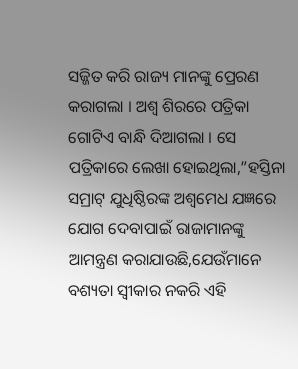ସଜ୍ଜିତ କରି ରାଜ୍ୟ ମାନଙ୍କୁ ପ୍ରେରଣ କରାଗଲା । ଅଶ୍ଵ ଶିରରେ ପତ୍ରିକା ଗୋଟିଏ ବାନ୍ଧି ଦିଆଗଲା । ସେ ପତ୍ରିକାରେ ଲେଖା ହୋଇଥିଲା,”ହସ୍ତିନା ସମ୍ରାଟ୍ ଯୁଧିଷ୍ଠିରଙ୍କ ଅଶ୍ଵମେଧ ଯଜ୍ଞରେ ଯୋଗ ଦେବାପାଇଁ ରାଜାମାନଙ୍କୁ ଆମନ୍ତ୍ରଣ କରାଯାଉଛି,ଯେଉଁମାନେ ବଶ୍ୟତା ସ୍ଵୀକାର ନକରି ଏହି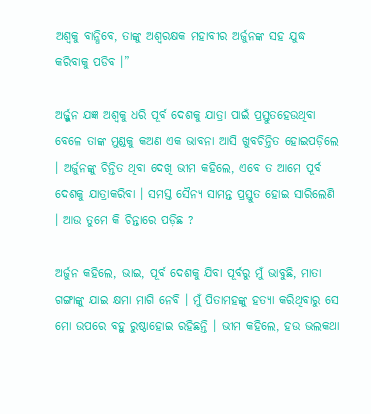ଅଶ୍ୱକୁ ବାନ୍ଧିବେ, ତାଙ୍କୁ ଅଶ୍ଵରକ୍ଷକ ମହାବୀର ଅର୍ଜୁନଙ୍କ ସହ ଯୁଦ୍ଧ କରିବାକୁ ପଡିବ ।”

ଅର୍ଜ୍ଜୁନ ଯଜ୍ଞ ଅଶ୍ଵକୁ ଧରି ପୂର୍ବ ଦେଶକୁ ଯାତ୍ରା ପାଇଁ ପ୍ରସ୍ତୁତହେଉଥିବା ବେଳେ ତାଙ୍କ ମୁଣ୍ଡକୁ କଅଣ ଏକ ଭାବନା ଆସି ଖୁବଚିନ୍ତିତ ହୋଇପଡ଼ିଲେ । ଅର୍ଜୁନଙ୍କୁ ଚିନ୍ତିତ ଥିବା ଦେଖି ଭୀମ କହିଲେ, ଏବେ ତ ଆମେ ପୂର୍ବ ଦେଶକୁ ଯାତ୍ରାକରିବା । ସମସ୍ତ ସୈନ୍ୟ ସାମନ୍ତ ପ୍ରସ୍ତୁତ ହୋଇ ସାରିଲେଣି । ଆଉ ତୁମେ କି ଚିନ୍ତାରେ ପଡ଼ିଛ ?

ଅର୍ଜୁନ କହିଲେ, ଭାଇ, ପୂର୍ବ ଦେଶକୁ ଯିବା ପୂର୍ବରୁ ମୁଁ ଭାବୁଛି, ମାତା ଗଙ୍ଗାଙ୍କୁ ଯାଇ କ୍ଷମା ମାଗି ନେବି । ମୁଁ ପିତାମହଙ୍କୁ ହତ୍ୟା କରିଥିବାରୁ ସେ ମୋ ଉପରେ ବହୁ ରୁଷ୍ଠାହୋଇ ରହିଛନ୍ତି । ଭୀମ କହିଲେ, ହଉ ଭଲକଥା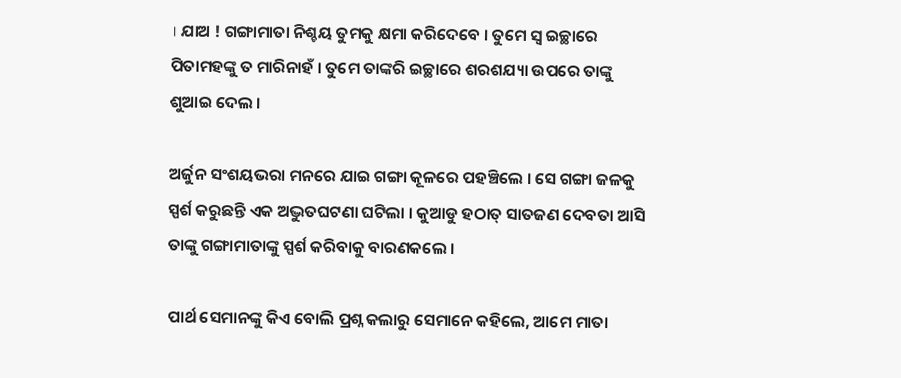। ଯାଅ ! ଗଙ୍ଗାମାତା ନିଶ୍ଚୟ ତୁମକୁ କ୍ଷମା କରିଦେବେ । ତୁମେ ସ୍ଵ ଇଚ୍ଛାରେ ପିତାମହଙ୍କୁ ତ ମାରିନାହଁ । ତୁମେ ତାଙ୍କରି ଇଚ୍ଛାରେ ଶରଶଯ୍ୟା ଉପରେ ତାଙ୍କୁ ଶୁଆଇ ଦେଲ ।

ଅର୍ଜୁନ ସଂଶୟଭରା ମନରେ ଯାଇ ଗଙ୍ଗା କୂଳରେ ପହଞ୍ଚିଲେ । ସେ ଗଙ୍ଗା ଜଳକୁ ସ୍ପର୍ଶ କରୁଛନ୍ତି ଏକ ଅଦ୍ଭୁତଘଟଣା ଘଟିଲା । କୁଆଡୁ ହଠାତ୍ ସାତଜଣ ଦେବତା ଆସି ତାଙ୍କୁ ଗଙ୍ଗାମାତାଙ୍କୁ ସ୍ପର୍ଶ କରିବାକୁ ବାରଣକଲେ ।

ପାର୍ଥ ସେମାନଙ୍କୁ କିଏ ବୋଲି ପ୍ରଶ୍ନ କଲାରୁ ସେମାନେ କହିଲେ, ଆମେ ମାତା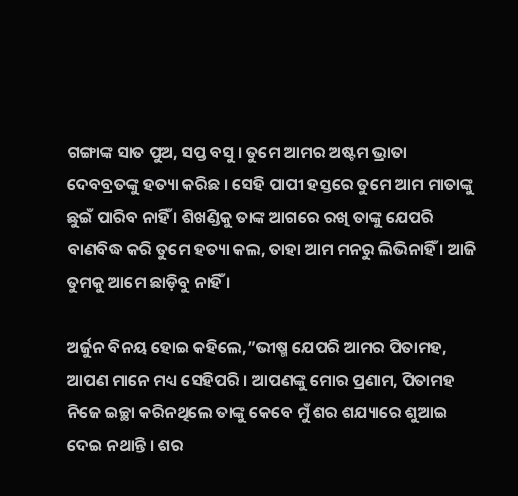ଗଙ୍ଗାଙ୍କ ସାତ ପୁଅ, ସପ୍ତ ବସୁ । ତୁମେ ଆମର ଅଷ୍ଟମ ଭ୍ରାତା ଦେବବ୍ରତଙ୍କୁ ହତ୍ୟା କରିଛ । ସେହି ପାପୀ ହସ୍ତରେ ତୁମେ ଆମ ମାତାଙ୍କୁ ଛୁଇଁ ପାରିବ ନାହିଁ । ଶିଖଣ୍ଡିକୁ ତାଙ୍କ ଆଗରେ ରଖି ତାଙ୍କୁ ଯେପରି ବାଣବିଦ୍ଧ କରି ତୁମେ ହତ୍ୟା କଲ, ତାହା ଆମ ମନରୁ ଲିଭିନାହିଁ । ଆଜି ତୁମକୁ ଆମେ ଛାଡ଼ିବୁ ନାହିଁ ।

ଅର୍ଜୁନ ବିନୟ ହୋଇ କହିଲେ,”ଭୀଷ୍ମ ଯେପରି ଆମର ପିତାମହ, ଆପଣ ମାନେ ମଧ୍ୟ ସେହିପରି । ଆପଣଙ୍କୁ ମୋର ପ୍ରଣାମ, ପିତାମହ ନିଜେ ଇଚ୍ଛା କରିନଥିଲେ ତାଙ୍କୁ କେବେ ମୁଁ ଶର ଶଯ୍ୟାରେ ଶୁଆଇ ଦେଇ ନଥାନ୍ତି । ଶର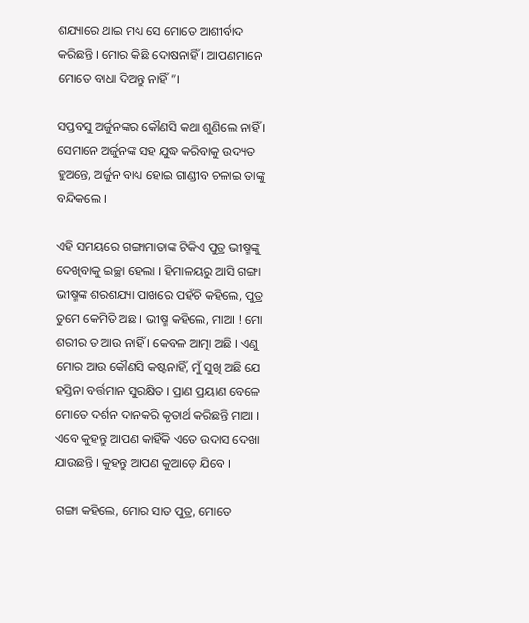ଶଯ୍ୟାରେ ଥାଇ ମଧ୍ୟ ସେ ମୋତେ ଆଶୀର୍ବାଦ କରିଛନ୍ତି । ମୋର କିଛି ଦୋଷନାହିଁ । ଆପଣମାନେ ମୋତେ ବାଧା ଦିଅନ୍ତୁ ନାହିଁ”।

ସପ୍ତବସୁ ଅର୍ଜୁନଙ୍କର କୌଣସି କଥା ଶୁଣିଲେ ନାହିଁ । ସେମାନେ ଅର୍ଜୁନଙ୍କ ସହ ଯୁଦ୍ଧ କରିବାକୁ ଉଦ୍ୟତ ହୁଅନ୍ତେ, ଅର୍ଜୁନ ବାଧ୍ୟ ହୋଇ ଗାଣ୍ଡୀବ ଚଳାଇ ତାଙ୍କୁ ବନ୍ଦିକଲେ ।

ଏହି ସମୟରେ ଗଙ୍ଗାମାତାଙ୍କ ଟିକିଏ ପୁତ୍ର ଭୀଷ୍ମଙ୍କୁ ଦେଖିବାକୁ ଇଚ୍ଛା ହେଲା । ହିମାଳୟରୁ ଆସି ଗଙ୍ଗା ଭୀଷ୍ମଙ୍କ ଶରଶଯ୍ୟା ପାଖରେ ପହଁଚି କହିଲେ, ପୁତ୍ର ତୁମେ କେମିତି ଅଛ । ଭୀଷ୍ମ କହିଲେ, ମାଆ ! ମୋ ଶରୀର ତ ଆଉ ନାହିଁ । କେବଳ ଆତ୍ମା ଅଛି । ଏଣୁ ମୋର ଆଉ କୌଣସି କଷ୍ଟନାହିଁ, ମୁଁ ସୁଖି ଅଛି ଯେ ହସ୍ତିନା ବର୍ତ୍ତମାନ ସୁରକ୍ଷିତ । ପ୍ରାଣ ପ୍ରୟାଣ ବେଳେ ମୋତେ ଦର୍ଶନ ଦାନକରି କୃତାର୍ଥ କରିଛନ୍ତି ମାଆ । ଏବେ କୁହନ୍ତୁ ଆପଣ କାହିଁକି ଏତେ ଉଦାସ ଦେଖା ଯାଉଛନ୍ତି । କୁହନ୍ତୁ ଆପଣ କୁଆଡ଼େ ଯିବେ ।

ଗଙ୍ଗା କହିଲେ, ମୋର ସାତ ପୁତ୍ର, ମୋତେ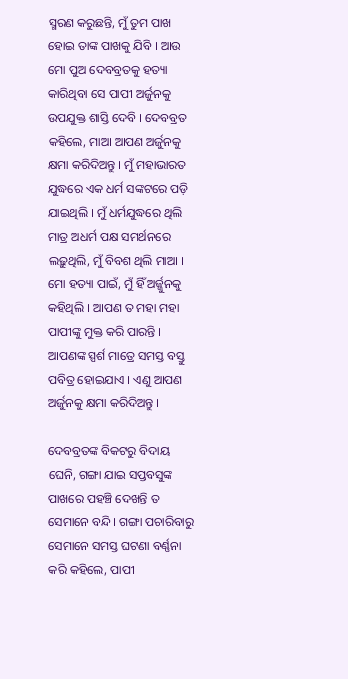ସ୍ମରଣ କରୁଛନ୍ତି, ମୁଁ ତୁମ ପାଖ ହୋଇ ତାଙ୍କ ପାଖକୁ ଯିବି । ଆଉ ମୋ ପୁଅ ଦେବବ୍ରତକୁ ହତ୍ୟା କାରିଥିବା ସେ ପାପୀ ଅର୍ଜୁନକୁ ଉପଯୁକ୍ତ ଶାସ୍ତି ଦେବି । ଦେବବ୍ରତ କହିଲେ, ମାଆ ଆପଣ ଅର୍ଜୁନକୁ କ୍ଷମା କରିଦିଅନ୍ତୁ । ମୁଁ ମହାଭାରତ ଯୁଦ୍ଧରେ ଏକ ଧର୍ମ ସଙ୍କଟରେ ପଡ଼ି ଯାଇଥିଲି । ମୁଁ ଧର୍ମଯୁଦ୍ଧରେ ଥିଲି ମାତ୍ର ଅଧର୍ମ ପକ୍ଷ ସମର୍ଥନରେ ଲଢ଼ୁଥିଲି, ମୁଁ ବିବଶ ଥିଲି ମାଆ । ମୋ ହତ୍ୟା ପାଇଁ, ମୁଁ ହିଁ ଅର୍ଜ୍ଜୁନକୁ କହିଥିଲି । ଆପଣ ତ ମହା ମହା ପାପୀଙ୍କୁ ମୁକ୍ତ କରି ପାରନ୍ତି । ଆପଣଙ୍କ ସ୍ପର୍ଶ ମାତ୍ରେ ସମସ୍ତ ବସ୍ତୁ ପବିତ୍ର ହୋଇଯାଏ । ଏଣୁ ଆପଣ ଅର୍ଜୁନକୁ କ୍ଷମା କରିଦିଅନ୍ତୁ ।

ଦେବବ୍ରତଙ୍କ ବିକଟରୁ ବିଦାୟ ଘେନି, ଗଙ୍ଗା ଯାଇ ସପ୍ତବସୁଙ୍କ ପାଖରେ ପହଞ୍ଚି ଦେଖନ୍ତି ତ ସେମାନେ ବନ୍ଦି । ଗଙ୍ଗା ପଚାରିବାରୁ ସେମାନେ ସମସ୍ତ ଘଟଣା ବର୍ଣ୍ଣନା କରି କହିଲେ, ପାପୀ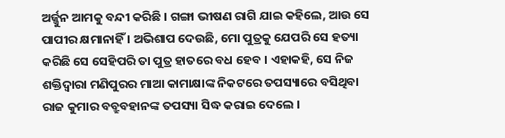ଅର୍ଜ୍ଜୁନ ଆମକୁ ବନ୍ଦୀ କରିଛି । ଗଙ୍ଗା ଭୀଷଣ ରାଗି ଯାଇ କହିଲେ, ଆଉ ସେ ପାପୀର କ୍ଷମାନାହିଁ । ଅଭିଶାପ ଦେଉଛି, ମୋ ପୁତ୍ରକୁ ଯେପରି ସେ ହତ୍ୟା କରିଛି ସେ ସେହିପରି ତା ପୁତ୍ର ହାତରେ ବଧ ହେବ । ଏହାକହି, ସେ ନିଜ ଶକ୍ତିଦ୍ଵାରା ମଣିପୁରର ମାଆ କାମାକ୍ଷାଙ୍କ ନିକଟରେ ତପସ୍ୟାରେ ବସିଥିବା ରାଜ କୁମାର ବବ୍ରୁବହାନଙ୍କ ତପସ୍ୟା ସିଦ୍ଧ କରାଇ ଦେଲେ ।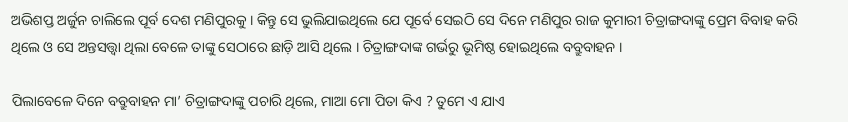ଅଭିଶପ୍ତ ଅର୍ଜୁନ ଚାଲିଲେ ପୂର୍ବ ଦେଶ ମଣିପୁରକୁ । କିନ୍ତୁ ସେ ଭୁଲିଯାଇଥିଲେ ଯେ ପୂର୍ବେ ସେଇଠି ସେ ଦିନେ ମଣିପୁର ରାଜ କୁମାରୀ ଚିତ୍ରାଙ୍ଗଦାଙ୍କୁ ପ୍ରେମ ବିବାହ କରି ଥିଲେ ଓ ସେ ଅନ୍ତସତ୍ତ୍ୱା ଥିଲା ବେଳେ ତାଙ୍କୁ ସେଠାରେ ଛାଡ଼ି ଆସି ଥିଲେ । ଚିତ୍ରାଙ୍ଗଦାଙ୍କ ଗର୍ଭରୁ ଭୂମିଷ୍ଠ ହୋଇଥିଲେ ବବ୍ରୁବାହନ ।

ପିଲାବେଳେ ଦିନେ ବବ୍ରୁବାହନ ମା’ ଚିତ୍ରାଙ୍ଗଦାଙ୍କୁ ପଚାରି ଥିଲେ, ମାଆ ମୋ ପିତା କିଏ ? ତୁମେ ଏ ଯାଏ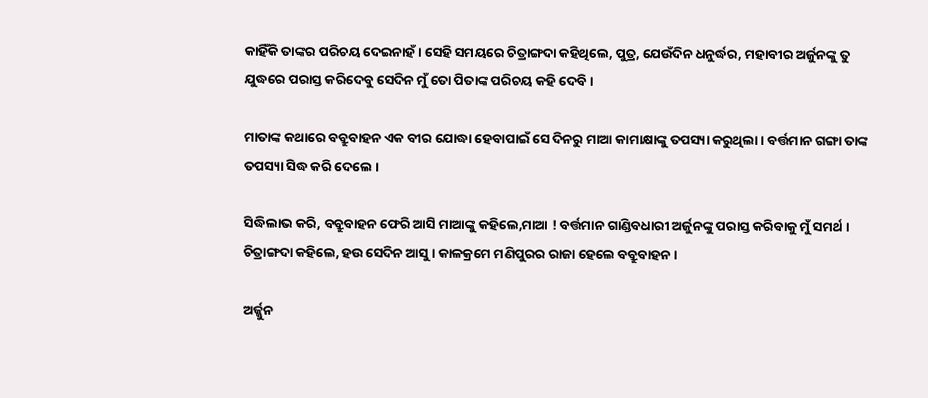କାହିଁକି ତାଙ୍କର ପରିଚୟ ଦେଇନାହଁ । ସେହି ସମୟରେ ଚିତ୍ରାଙ୍ଗଦା କହିଥିଲେ, ପୁତ୍ର, ଯେଉଁଦିନ ଧନୁର୍ଦ୍ଧର, ମହାବୀର ଅର୍ଜୁନଙ୍କୁ ତୁ ଯୁଦ୍ଧରେ ପରାସ୍ତ କରିଦେବୁ ସେଦିନ ମୁଁ ତୋ ପିତାଙ୍କ ପରିଚୟ କହି ଦେବି ।

ମାତାଙ୍କ କଥାରେ ବବ୍ରୁବାହନ ଏକ ବୀର ଯୋଦ୍ଧା ହେବାପାଇଁ ସେ ଦିନରୁ ମାଆ କାମାକ୍ଷାଙ୍କୁ ତପସ୍ୟା କରୁଥିଲା । ବର୍ତ୍ତମାନ ଗଙ୍ଗା ତାଙ୍କ ତପସ୍ୟା ସିଦ୍ଧ କରି ଦେଲେ ।

ସିଦ୍ଧିଲାଭ କରି, ବବ୍ରୁବାହନ ଫେରି ଆସି ମାଆଙ୍କୁ କହିଲେ,ମାଆ ! ବର୍ତ୍ତମାନ ଗାଣ୍ଡିବଧାରୀ ଅର୍ଜୁନଙ୍କୁ ପରାସ୍ତ କରିବାକୁ ମୁଁ ସମର୍ଥ । ଚିତ୍ରାଙ୍ଗଦା କହିଲେ, ହଉ ସେଦିନ ଆସୁ । କାଳକ୍ରମେ ମଣିପୁରର ରାଜା ହେଲେ ବବ୍ରୁବାହନ ।

ଅର୍ଜ୍ଜୁନ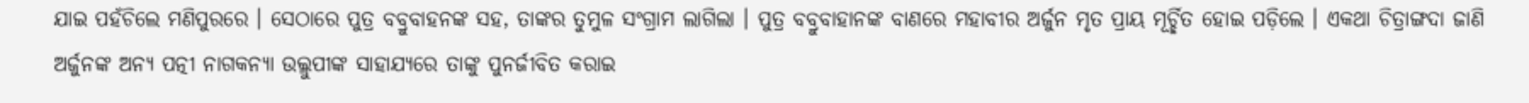ଯାଇ ପହଁଚିଲେ ମଣିପୁରରେ । ସେଠାରେ ପୁତ୍ର ବବ୍ରୁବାହନଙ୍କ ସହ, ତାଙ୍କର ତୁମୁଳ ସଂଗ୍ରାମ ଲାଗିଲା । ପୁତ୍ର ବବ୍ରୁବାହାନଙ୍କ ବାଣରେ ମହାବୀର ଅର୍ଜୁନ ମୃତ ପ୍ରାୟ ମୂର୍ଚ୍ଛିତ ହୋଇ ପଡ଼ିଲେ । ଏକଥା ଚିତ୍ରାଙ୍ଗଦା ଜାଣି ଅର୍ଜୁନଙ୍କ ଅନ୍ୟ ପତ୍ନୀ ନାଗକନ୍ୟା ଉଲ୍ଲୁପୀଙ୍କ ସାହାଯ୍ୟରେ ତାଙ୍କୁ ପୁନର୍ଜୀବିତ କରାଇ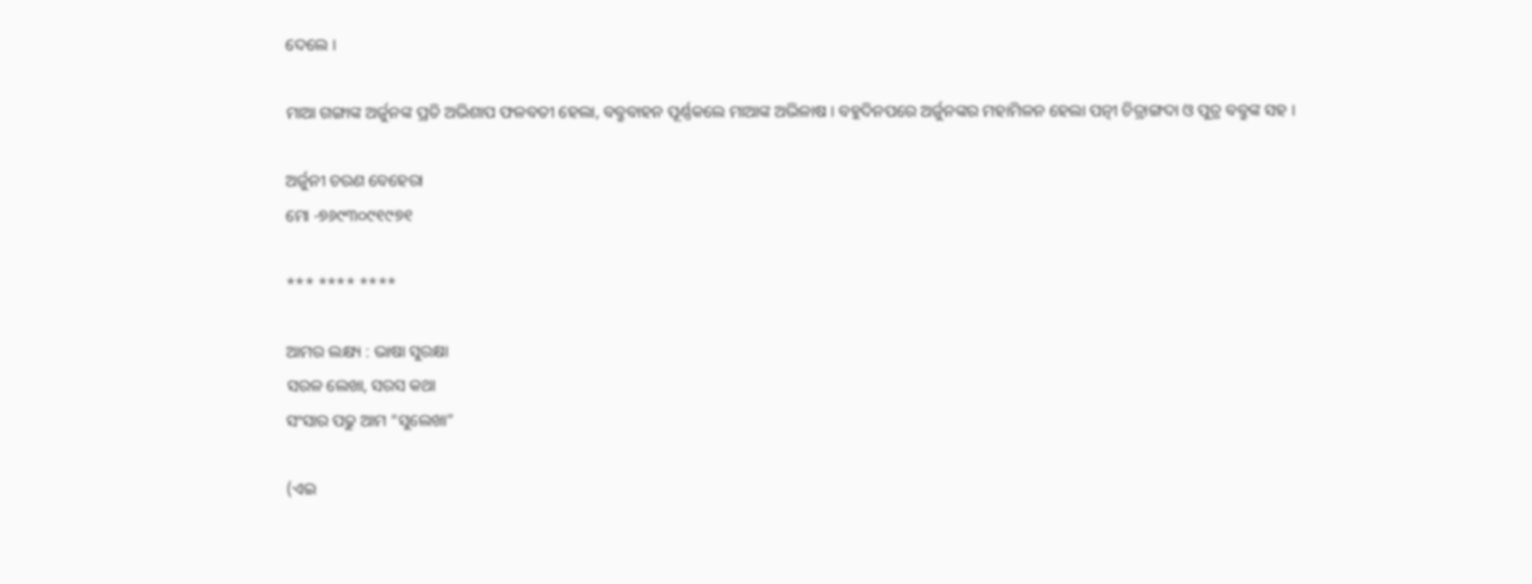ଦେଲେ ।

ମାଆ ଗଙ୍ଗାଙ୍କ ଅର୍ଜୁନଙ୍କ ପ୍ରତି ଅଭିଶାପ ଫଳବତୀ ହେଲା, ବବ୍ରୁବାହନ ପୂର୍ଣ୍ଣକଲେ ମାଆଙ୍କ ଅଭିଳାଷ । ବହୁଦିନପରେ ଅର୍ଜୁନଙ୍କର ମହାମିଳନ ହେଲା ପତ୍ନୀ ଚିତ୍ରାଙ୍ଗଦା ଓ ପୁତ୍ର ବବ୍ରୁଙ୍କ ସହ ।

ଅର୍ଜୁନୀ ଚରଣ ବେହେରା
ମୋ -୭୬୯୩୦୯୧୯୭୧

*** **** ****

ଆମର ଲକ୍ଷ୍ୟ : ଭାଷା ସୁରକ୍ଷା
ସରଳ ଲେଖା, ସରସ କଥା
ସଂସାର ପଢୁ ଆମ “ସୁଲେଖା”

(ଏଇ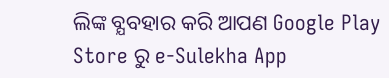ଲିଙ୍କ ବ୍ଯବହାର କରି ଆପଣ Google Play Store ରୁ e-Sulekha App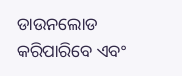ଡାଉନଲୋଡ କରିପାରିବେ ଏବଂ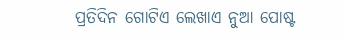ପ୍ରତିଦିନ ଗୋଟିଏ ଲେଖାଏ ନୁଆ ପୋଷ୍ଟ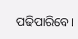ପଢିପାରିବେ।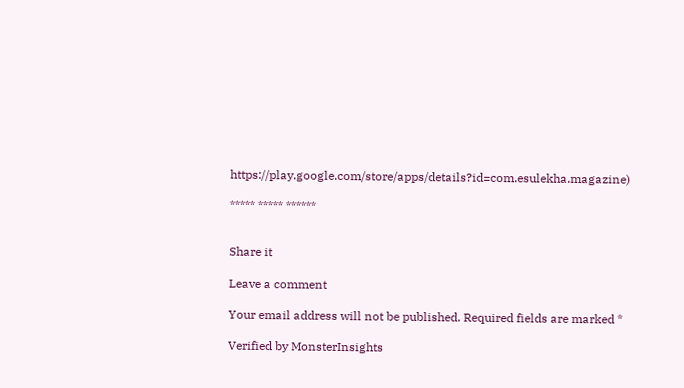https://play.google.com/store/apps/details?id=com.esulekha.magazine)

***** ***** ******


Share it

Leave a comment

Your email address will not be published. Required fields are marked *

Verified by MonsterInsights